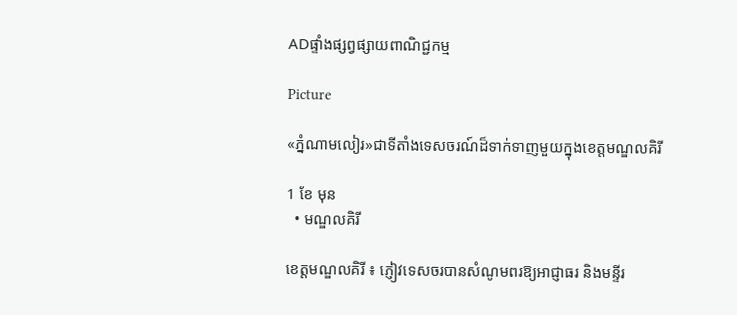ADផ្ទាំងផ្សព្វផ្សាយពាណិជ្ជកម្ម

Picture

«ភ្នំណាមលៀរ»ជាទីតាំងទេសចរណ៍ដ៏ទាក់ទាញមួយក្នុងខេត្តមណ្ឌលគិរី

1 ខែ មុន
  • មណ្ឌលគិរី

ខេត្តមណ្ឌលគិរី ៖ ភ្ញៀវទេសចរបានសំណូមពរឱ្យអាជ្ញាធរ និងមន្ទីរ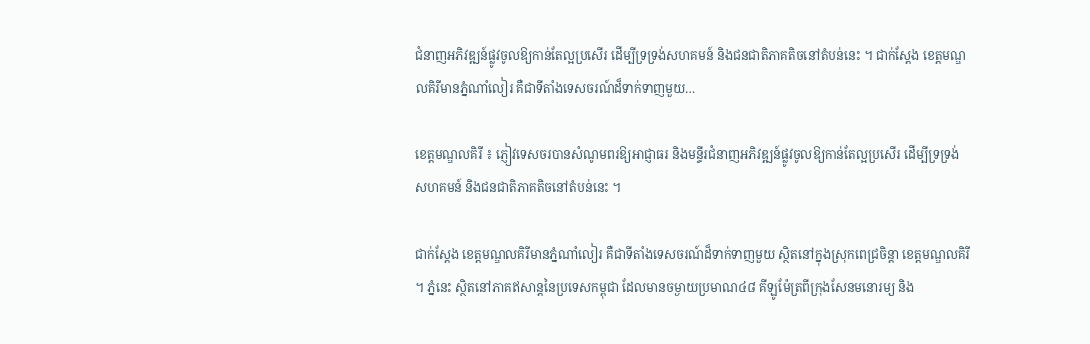ជំនាញអភិវឌ្ឍន៍ផ្លូវចូលឱ្យកាន់តែល្អប្រសើរ ដើម្បីទ្រទ្រង់សហគមន៍ និងជនជាតិភាគតិចនៅតំបន់នេះ ។ ជាក់ស្តែង ខេត្តមណ្ឌលគិរីមានភ្នំណាំលៀរ គឺជាទីតាំងទេសចរណ៍ដ៏ទាក់ទាញមួយ…

ខេត្តមណ្ឌលគិរី ៖ ភ្ញៀវទេសចរបានសំណូមពរឱ្យអាជ្ញាធរ និងមន្ទីរជំនាញអភិវឌ្ឍន៍ផ្លូវចូលឱ្យកាន់តែល្អប្រសើរ ដើម្បីទ្រទ្រង់សហគមន៍ និងជនជាតិភាគតិចនៅតំបន់នេះ ។

ជាក់ស្តែង ខេត្តមណ្ឌលគិរីមានភ្នំណាំលៀរ គឺជាទីតាំងទេសចរណ៍ដ៏ទាក់ទាញមួយ ស្ថិតនៅក្នុងស្រុកពេជ្រចិន្ដា ខេត្តមណ្ឌលគិរី ។ ភ្នំនេះ ស្ថិតនៅភាគឥសាន្តនៃប្រទេសកម្ពុជា ដែលមានចម្ងាយប្រមាណ៤៨ គីឡូម៉ែត្រពីក្រុងសែនមនោរម្យ និង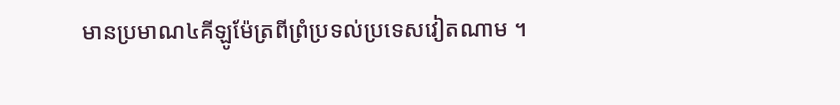មានប្រមាណ៤គីឡូម៉ែត្រពីព្រំប្រទល់ប្រទេសវៀតណាម ។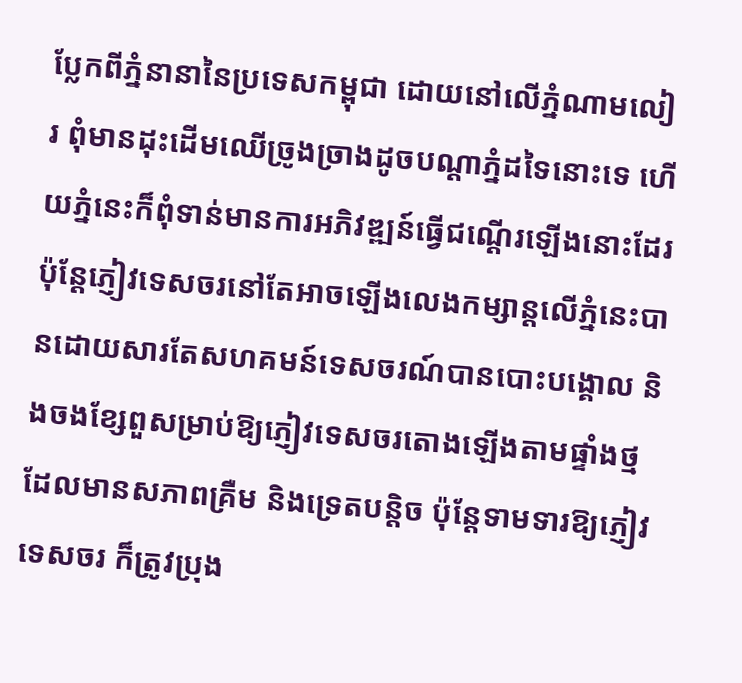ប្លែកពីភ្នំនានានៃប្រទេសកម្ពុជា ដោយនៅលើភ្នំណាមលៀរ ពុំមានដុះដើមឈើច្រូងច្រាងដូចបណ្ដាភ្នំដទៃនោះទេ ហើយភ្នំនេះក៏ពុំទាន់មានការអភិវឌ្ឍន៍ធ្វើជណ្ដើរឡើងនោះដែរ ប៉ុន្តែភ្ញៀវទេសចរនៅតែអាចឡើងលេងកម្សាន្តលើភ្នំនេះបានដោយសារតែសហគមន៍ទេសចរណ៍បានបោះបង្គោល និងចងខ្សែពួសម្រាប់ឱ្យភ្ញៀវទេសចរតោងឡើងតាមផ្ទាំងថ្មដែលមានសភាពគ្រឺម និងទ្រេតបន្តិច ប៉ុន្តែទាមទារឱ្យភ្ញៀវទេសចរ ក៏ត្រូវប្រុង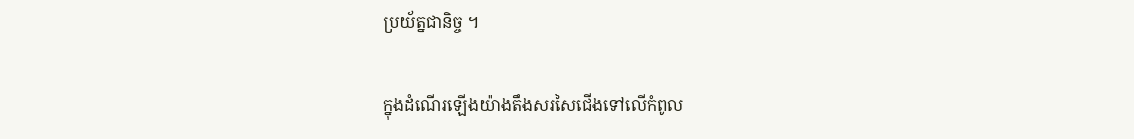ប្រយ័ត្នជានិច្ច ។

ក្នុងដំណើរឡើងយ៉ាងតឹងសរសៃជើងទៅលើកំពូល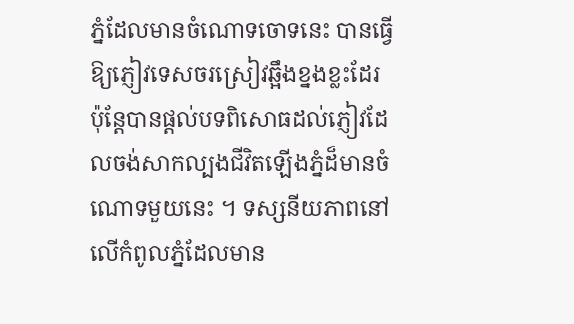ភ្នំដែលមានចំណោទចោទនេះ បានធ្វើឱ្យភ្ញៀវទេសចរស្រៀវឆ្អឹងខ្នងខ្លះដែរ ប៉ុន្តែបានផ្ដល់បទពិសោធដល់ភ្ញៀវដែលចង់សាកល្បងជីវិតឡើងភ្នំដ៏មានចំណោទមួយនេះ ។ ទស្សនីយភាពនៅលើកំពូលភ្នំដែលមាន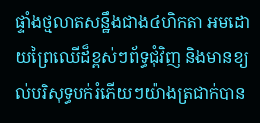ផ្ទាំងថ្មលាតសន្ឋឹងជាង៤ហិកតា អមដោយព្រៃឈើដ៏ខ្ពស់ៗព័ទ្ធជុំវិញ និងមានខ្យល់បរិសុទ្ធបក់រំភើយៗយ៉ាងត្រជាក់បាន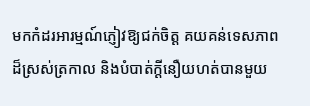មកកំដរអារម្មណ៍ភ្ញៀវឱ្យជក់ចិត្ត គយគន់ទេសភាពដ៏ស្រស់ត្រកាល និងបំបាត់ក្ដីនឿយហត់បានមួយ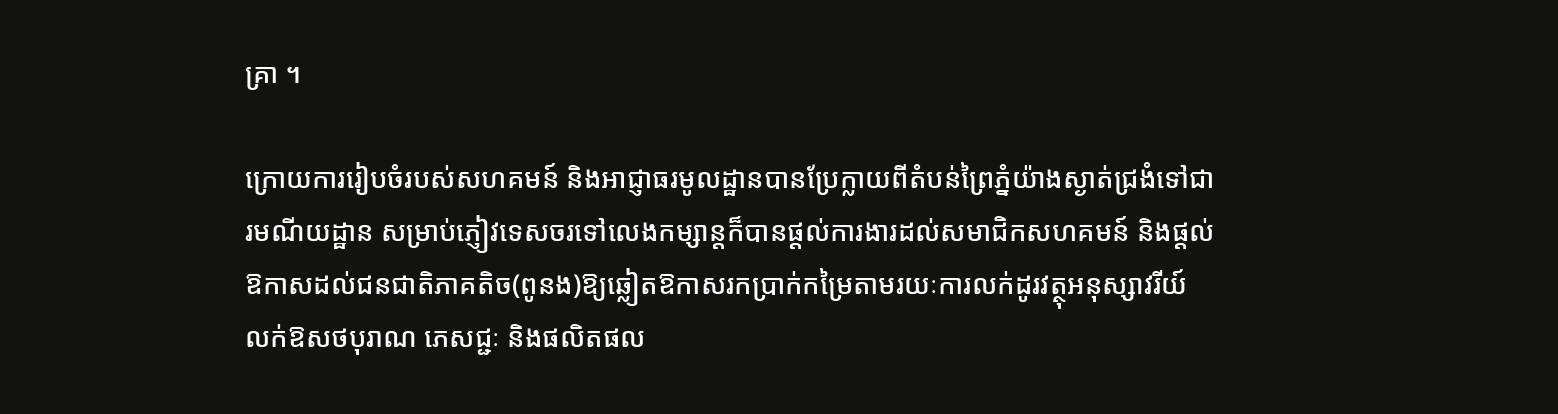គ្រា ។

ក្រោយការរៀបចំរបស់សហគមន៍ និងអាជ្ញាធរមូលដ្ឋានបានប្រែក្លាយពីតំបន់ព្រៃភ្នំយ៉ាងស្ងាត់ជ្រងំទៅជារមណីយដ្ឋាន សម្រាប់ភ្ញៀវទេសចរទៅលេងកម្សាន្តក៏បានផ្តល់ការងារដល់សមាជិកសហគមន៍ និងផ្តល់ឱកាសដល់ជនជាតិភាគតិច(ពូនង)ឱ្យឆ្លៀតឱកាសរកប្រាក់កម្រៃតាមរយៈការលក់ដូរវត្ថុអនុស្សាវរីយ៍ លក់ឱសថបុរាណ ភេសជ្ជៈ និងផលិតផល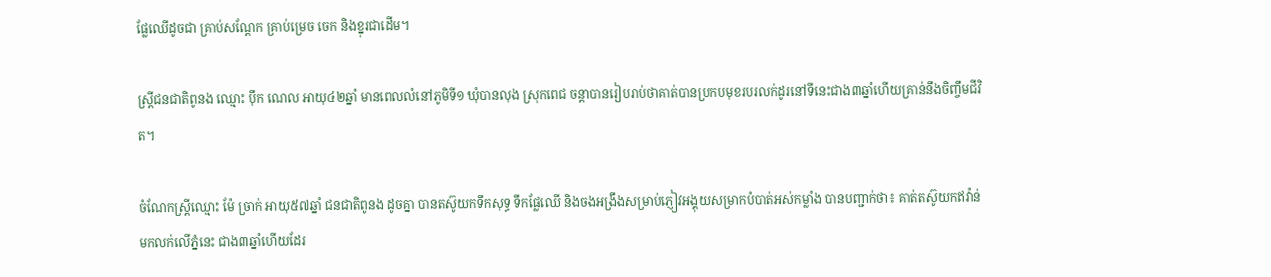ផ្លែឈើដូចជា គ្រាប់សណ្តែក គ្រាប់ម្រេច ចេក និងខ្នុរជាដើម។

ស្ត្រីជនជាតិពូនង ឈ្មោះ ប៉ឹក ណេល អាយុ៤២ឆ្នាំ មានពេលលំនៅភូមិទី១ ឃុំបានលុង ស្រុកពេជ ចន្តាបានរៀបរាប់ថាគាត់បានប្រកបមុខរបរលក់ដូរនៅទីនេះជាង៣ឆ្នាំហើយគ្រាន់នឹងចិញ្ចឹមជីវិត។

ចំណែកស្ត្រីឈ្មោះ ម៉ែ ច្រាក់ អាយុ៥៧ឆ្នាំ ជនជាតិពូនង ដូចគ្នា បានតស៊ូយកទឹកសុទ្ធ ទឹកផ្លែឈើ និងចងអង្រឹងសម្រាប់ភ្ញៀវអង្គុយសម្រាកបំបាត់អស់កម្លាំង បានបញ្ជាក់ថា៖ គាត់តស៊ូយកឥវ៉ាន់មកលក់លើភ្នំនេះ ជាង៣ឆ្នាំហើយដែរ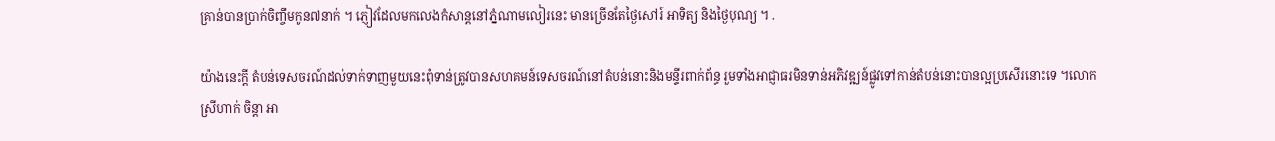គ្រាន់បានប្រាក់ចិញ្ចឹមកូន៧នាក់ ។ ភ្ញៀវដែលមកលេងកំសាន្តនៅភ្នំណាមលៀរនេះ មានច្រើនតែថ្ងៃសៅរ៍ អាទិត្យ និងថ្ងៃបុណ្យ ។ .

យ៉ាងនេះក្តី តំបន់ទេសចរណ៍ដល់ទាក់ទាញមួយនេះពុំទាន់ត្រូវបានសហគមន៍ទេសចរណ៍នៅតំបន់នោះនិងមន្ទីរពាក់ព័ន្ធ រួមទាំងអាជ្ញាធរមិនទាន់អភិវឌ្ឍន៍ផ្លូវទៅកាន់តំបន់នោះបានល្អប្រសើរនោះទេ ។លោកស្រីហាក់ ចិន្តា អា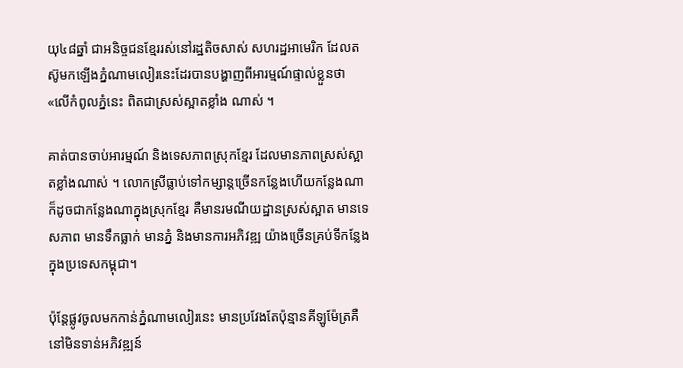យុ៤៨ឆ្នាំ ជាអនិច្ចជនខ្មែររស់នៅរដ្ឋតិចសាស់ សហរដ្ឋអាមេរិក ដែលតស៊ូមកឡើងភ្នំណាមលៀរនេះដែរបានបង្ហាញពីអារម្មណ៍ផ្ទាល់ខ្លួនថា «លើកំពូលភ្នំនេះ ពិតជាស្រស់ស្អាតខ្លាំង ណាស់ ។

គាត់បានចាប់អារម្មណ៍ និងទេសភាពស្រុកខ្មែរ ដែលមានភាពស្រស់ស្អាតខ្លាំងណាស់ ។ លោកស្រីធ្លាប់ទៅកម្សាន្តច្រើនកន្លែងហើយកន្លែងណា ក៏ដូចជាកន្លែងណាក្នុងស្រុកខ្មែរ គឺមានរមណីយដ្ឋានស្រស់ស្អាត មានទេសភាព មានទឹកធ្លាក់ មានភ្នំ និងមានការអភិវឌ្ឍ យ៉ាងច្រើនគ្រប់ទីកន្លែង ក្នុងប្រទេសកម្ពុជា។

ប៉ុន្តែផ្លូវចូលមកកាន់ភ្នំណាមលៀរនេះ មានប្រវែងតែប៉ុន្មានគីឡូម៉ែត្រគឺនៅមិនទាន់អភិវឌ្ឍន៍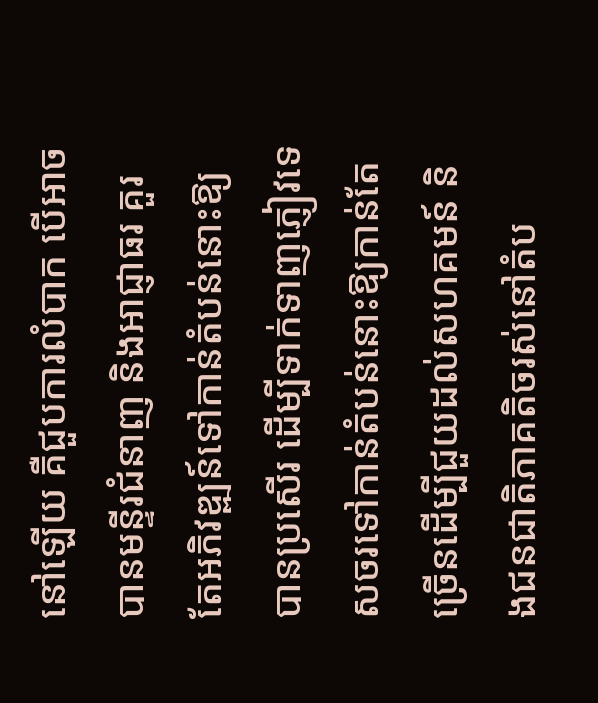នៅឡើយ គឺជួបការលំបាក បើអាចបានមន្ទីរជំនាញ និងអាជ្ញាធរ គួរតែអភិវឌ្ឍន៍ទៅកាន់តំបន់នោះឱ្យបានប្រសើរ ដើម្បីទាក់ទាញភ្ញៀវទេសចរទៅកាន់តំបន់នោះឱ្យកាន់តែច្រើនដើម្បីជួយដល់សហគមន៍ និងជនជាតិភាគតិចរស់នៅតំប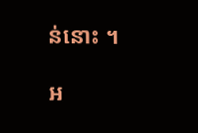ន់នោះ ។

អ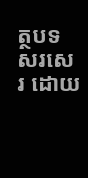ត្ថបទសរសេរ ដោយ